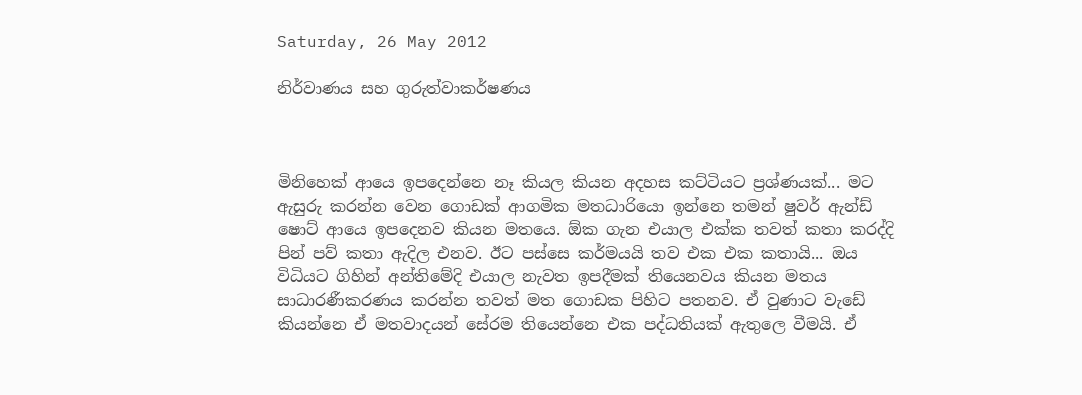Saturday, 26 May 2012

නිර්වාණය සහ ගුරුත්වාකර්ෂණය



මිනිහෙක් ආයෙ ඉපදෙන්නෙ නෑ කියල කියන අදහස කට්ටියට ප්‍රශ්ණයක්... මට ඇසුරු කරන්න වෙන ගොඩක් ආගමික මතධාරියො ‍ඉන්නෙ තමන් ෂුවර් ඇන්ඩ් ෂොට් ආයෙ ඉපදෙනව කියන මතයෙ. ඕක ගැන එයාල එක්ක තවත් කතා කරද්දි පින් පව් කතා ඇදිල එනව. ඊට පස්සෙ කර්මයයි තව එක එක කතායි... ඔය විධියට ගිහින් අන්තිමේදි එයාල නැවත ඉපදීමක් තියෙනවය කියන මතය සාධාරණීකරණය කරන්න තවත් මත ගොඩක පිහිට පතනව. ඒ වුණාට වැඩේ කියන්නෙ ඒ මතවාදයන් සේරම තියෙන්නෙ එක පද්ධතියක් ඇතුලෙ වීමයි. ඒ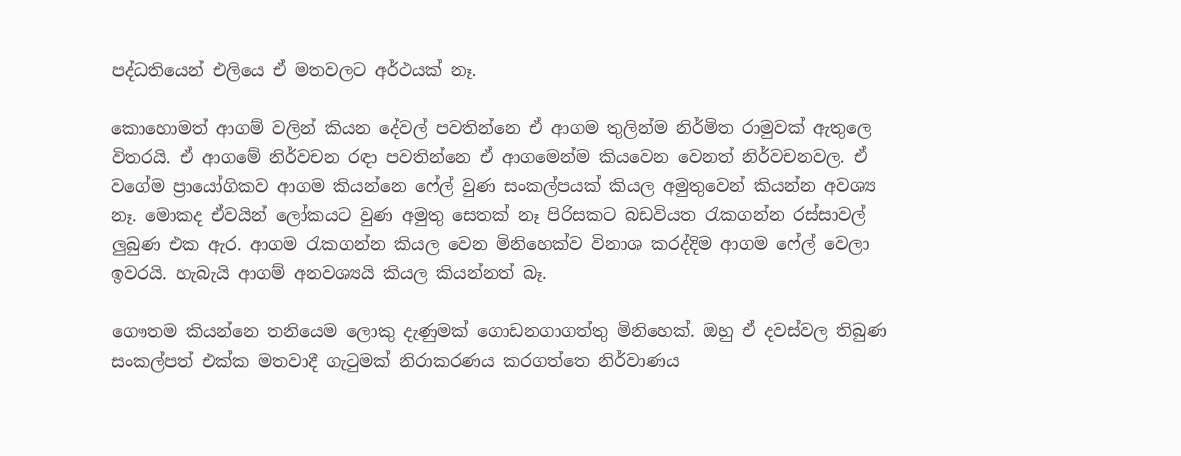පද්ධතියෙන් එලියෙ ඒ මතවලට අර්ථයක් නෑ.

කොහොමත් ආගම් වලින් කියන දේවල් පවතින්නෙ ඒ ආගම තුලින්ම නිර්මිත රාමුවක් ඇතුලෙ විතරයි. ඒ ආගමේ නිර්වචන රඳා පවතින්නෙ ඒ ආගමෙන්ම කියවෙන වෙනත් නිර්වචනවල. ඒ වගේම ප්‍රා‍යෝගිකව ආගම කියන්නෙ ෆේල් වුණ සංකල්පයක් කියල අමුතුවෙන් කියන්න අවශ්‍ය නෑ. මොකද ඒවයින් ලෝකයට වුණ අමුතු සෙතක් නෑ පිරිසකට බඩවියත රැකගන්න රස්සාවල් ලුබුණ එක ඇර. ආගම රැකගන්න කියල වෙන මිනිහෙක්ව විනාශ කරද්දිම ආගම ෆේල් වෙලා ඉවරයි. හැබැයි ආගම් අනවශ්‍යයි කියල කියන්නත් බෑ.

ගෞතම කියන්නෙ තනියෙම ලොකු දැණුමක් ගොඩනගාගත්තු මිනිහෙක්. ඔහු ඒ දවස්වල තිබුණ සංකල්පත් එක්ක මතවාදී ගැටුමක් නිරාකරණය කරගත්තෙ නිර්වාණය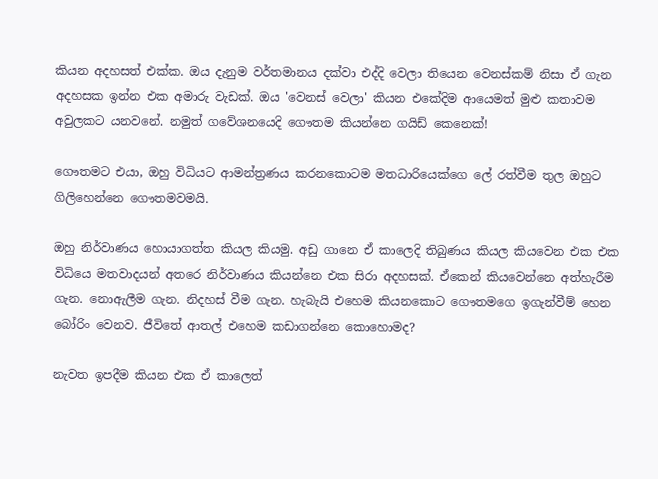කියන අදහසත් එක්ක. ඔය දැනුම වර්තමානය දක්වා එද්දි වෙලා තියෙන වෙනස්කම් නිසා ඒ ගැන අදහසක ඉන්න එක අමාරු වැඩක්. ඔය 'වෙනස් වෙලා' කියන එකේදිම ආයෙමත් මුළු කතාවම අවුලකට යනවනේ. නමුත් ගවේශනයෙදි ගෞතම කියන්නෙ ගයිඩ් කෙනෙක්!

ගෞතමට එයා, ඔහු විධියට ආමන්ත්‍රණය කරනකොටම මතධාරියෙක්ගෙ ලේ රත්වීම තුල ඔහුට ගිලිහෙන්නෙ ගෞතමවමයි.

ඔහු නිර්වාණය හොයාගත්ත කියල කියමු. අඩු ගානෙ ඒ කාලෙදි තිබුණය කියල කියවෙන එක එක විධියෙ මතවාදයන් අතරෙ නිර්වාණය කියන්නෙ එක සිරා අදහසක්. ඒකෙන් කියවෙන්නෙ අත්හැරීම ගැන. නොඇලීම ගැන. නිදහස් වීම ගැන. හැබැයි එහෙම කියනකොට ගෞතමගෙ ඉගැන්වීම් හෙන බෝරිං වෙනව. ජීවිතේ ආතල් එහෙම කඩාගන්නෙ කොහොමද?

නැවත ඉපදීම කියන එක ඒ කාලෙත්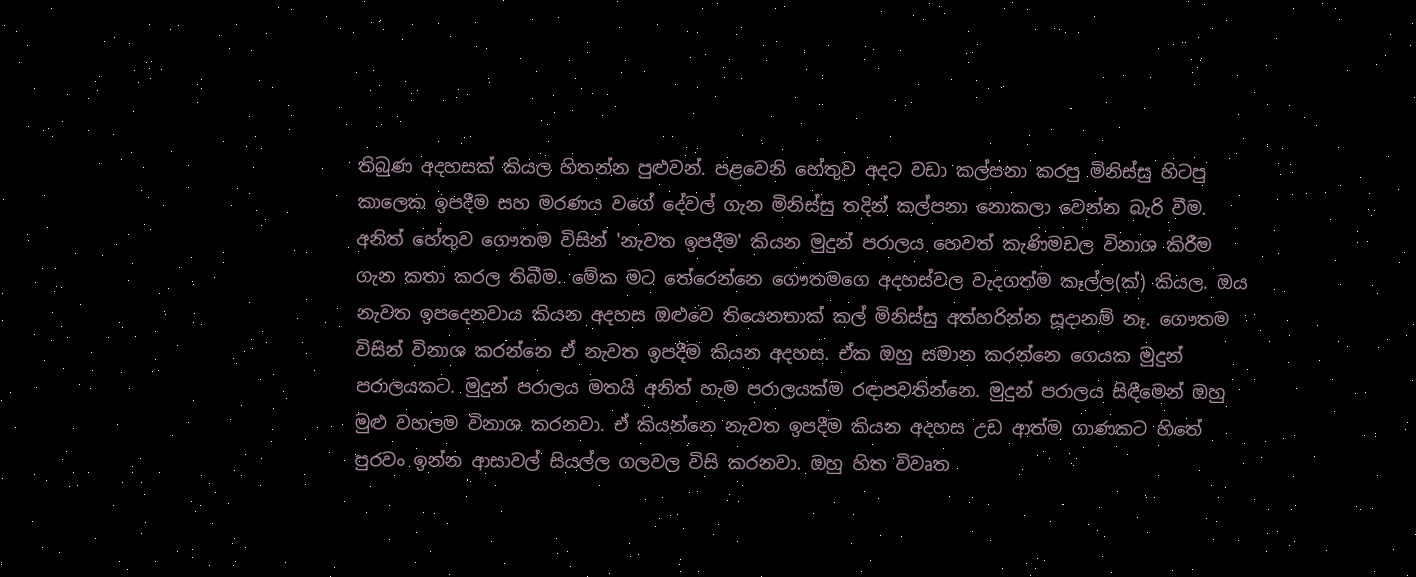තිබුණ අදහසක් කියල හිතන්න පුළුවන්. පළවෙනි හේතුව අදට වඩා කල්පනා කරපු මිනිස්සු හිටපු කාලෙක ඉපදීම සහ මරණය වගේ දේවල් ගැන මිනිස්සු තදින් කල්පනා නොකලා වෙන්න බැරි වීම. අනිත් හේතුව ගෞතම විසින් 'නැවත ඉපදීම' කියන මුදුන් පරාලය හෙවත් කැණිමඩල විනාශ කිරීම ගැන කතා කරල තිබීම. මේක මට තේරෙන්නෙ ගෞතමගෙ අදහස්වල වැදගත්ම කෑල්ල(ක්) කියල. ඔය නැවත ඉපදෙනවාය කියන අදහස ඔළුවෙ තියෙනතාක් කල් මිනිස්සු අත්හරින්න සූදානම් නෑ. ගෞතම විසින් විනාශ කරන්නෙ ඒ නැවත ඉපදීම කියන අදහස. ඒක ඔහු සමාන කරන්නෙ ‍ගෙයක මුදුන් පරාලයකට. මුදුන් පරාලය මතයි අනිත් හැම පරාලයක්ම රඳාපවතින්නෙ. මුදුන් පරාලය සිඳීමෙන් ඔහු මුළු වහලම විනාශ කරනවා. ඒ කියන්නෙ නැවත ඉපදීම කියන අදහස උඩ ආත්ම ගාණකට හිතේ පුරවං ඉන්න ආසාවල් සියල්ල ගලවල විසි කරනවා. ඔහු හිත විවෘත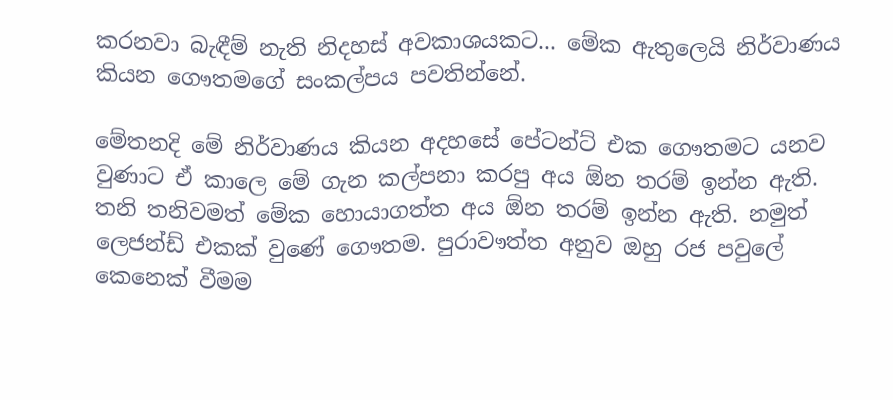කරනවා බැඳීම් නැති නිදහස් අවකාශයකට... මේක ඇතුලෙයි නිර්වාණය කියන ‍ගෞතමගේ සංකල්පය පවතින්නේ.

මේතනදි මේ නිර්වාණය කියන අදහසේ පේටන්ට් එක ගෞතමට යනව වුණාට ඒ කාලෙ මේ ගැන කල්පනා කරපු අය ඕන තරම් ඉන්න ඇති. තනි තනිවමත් මේක හොයාගත්ත අය ඕන තරම් ඉන්න ඇති. නමුත් ලෙජන්ඩ් එකක් වුණේ ගෞතම. පුරාවෟත්ත අනුව ඔහු රජ පවුලේ කෙනෙක් වීමම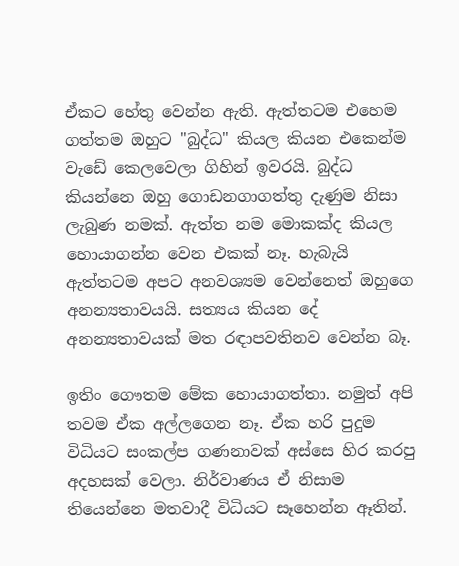ඒකට හේතු වෙන්න ඇති. ඇත්තටම එහෙම ගත්තම ඔහුට "බුද්ධ" කියල කියන එකෙන්ම වැඩේ කෙලවෙලා ගිහින් ඉවරයි. බුද්ධ කියන්නෙ ඔහු ගොඩනගාගත්තු දැණුම නිසා ලැබුණ නමක්. ඇත්ත නම මොකක්ද කියල හොයාගන්න වෙන එකක් නෑ. හැබැයි ඇත්තටම අපට අනවශ්‍යම වෙන්නෙත් ඔහුගෙ අනන්‍යතාවයයි. සත්‍යය කියන දේ අනන්‍යතාවයක් මත රඳාපවතිනව වෙන්න බෑ.

ඉතිං ගෞතම මේක හොයාගත්තා. නමුත් අපි තවම ඒක අල්ලගෙන නෑ. ඒක හරි පුදුම විධියට සංකල්ප ගණනාවක් අස්සෙ හිර කරපු අදහසක් වෙලා. නිර්වාණය ඒ නිසාම තියෙන්නෙ මතවාදී විධියට සෑහෙන්න ඈතින්.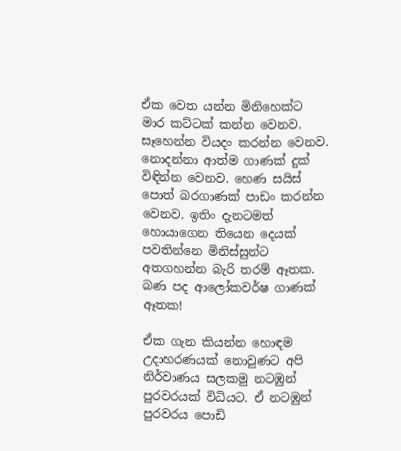ඒක වෙත යන්න මිනිහෙක්ට මාර කට්ටක් කන්න වෙනව. සෑහෙන්න වියදං කරන්න වෙනව. නොදන්නා ආත්ම ගාණක් දුක් විඳින්න වෙනව. හෙණ සයිස් පොත් බරගාණක් පාඩං කරන්න වෙනව. ඉතිං දැනටමත් හොයාගෙන තියෙන දෙයක් පවතින්නෙ මිනිස්සුන්ට අතගහන්න බැරි තරම් ඈතක. බණ පද ආලෝකවර්ෂ ගාණක් ඈතක!

ඒක ගැන කියන්න හොඳම උදාහරණයක් නොවුණට අපි නිර්වාණය සලකමු නටඹුන් පුරවරයක් විධියට. ඒ නටඹුන් පුරවරය පොඩි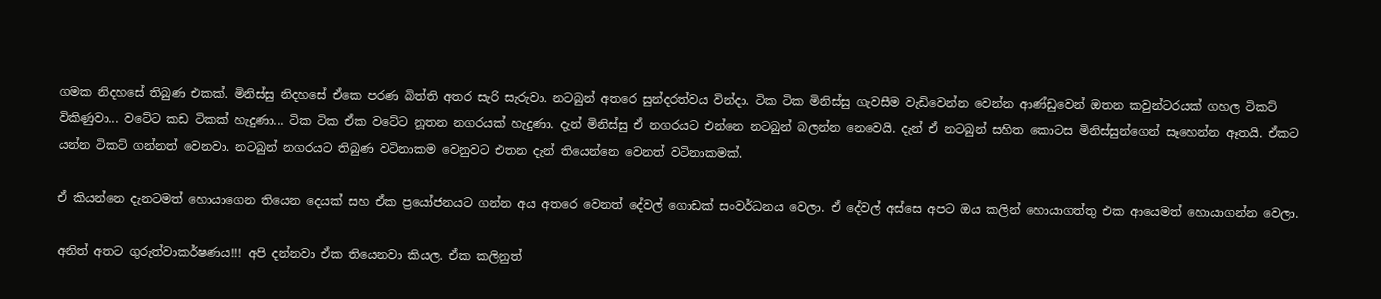ගමක නිදහසේ තිබුණ එකක්. මිනිස්සු නිදහසේ ඒකෙ පරණ බිත්ති අතර සැරි සැරුවා. නටබුන් අතරෙ සුන්දරත්වය වින්දා. ටික ටික මිනිස්සු ගැවසීම වැඩිවෙන්න වෙන්න ආණ්ඩුවෙන් ඔතන කවුන්ටරයක් ගහල ටිකට් විකිණුවා... වටේට කඩ ටිකක් හැදුණා... ටික ටික ඒක වටේට නූතන නගරයක් හැදුණා. දැන් මිනිස්සු ඒ නගරයට එන්නෙ නටබුන් බලන්න නෙවෙයි. දැන් ඒ නටබුන් සහිත කොටස මිනිස්සුන්ගෙන් සෑහෙන්න ඈතයි. ඒකට යන්න ටිකට් ගන්නත් වෙනවා. නටබුන් නගරයට තිබුණ වටිනාකම වෙනුවට එතන දැන් තියෙන්නෙ වෙනත් වටිනාකමක්.

ඒ කියන්නෙ දැනටමත් හොයාගෙන තියෙන දෙයක් සහ ඒක ප්‍රයෝජනයට ගන්න අය අතරෙ වෙනත් දේවල් ගොඩක් සංවර්ධනය වෙලා. ඒ දේවල් අස්සෙ අපට ඔය කලින් හොයාගත්තු එක ආයෙමත් හොයාගන්න වෙලා.

අනිත් අතට ගුරුත්වාකර්ෂණය!!! අපි දන්නවා ඒක තියෙනවා කියල. ඒක කලිනුත්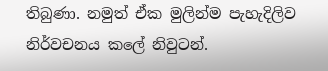තිබුණා. නමුත් ඒක මුලින්ම පැහැදිලිව නිර්වචනය කලේ නිවුටන්.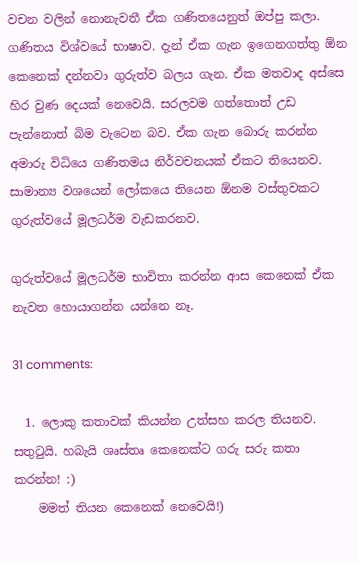වචන වලින් නොනැවතී ඒක ගණිතයෙනුත් ඔප්පු කලා. ගණිතය විශ්වයේ භාෂාව. දැන් ඒක ගැන ඉගෙනගත්තු ඕන කෙනෙක් දන්නවා ගුරුත්ව බලය ගැන. ඒක මතවාද අස්සෙ හිර වුණ දෙයක් නෙවෙයි. සරලවම ගත්තොත් උඩ පැන්නොත් බිම වැටෙන බව. ඒක ගැන බොරු කරන්න අමාරු විධියෙ ගණිතමය නිර්වචනයක් ඒකට තියෙනව. සාමාන්‍ය වශයෙන් ලෝකයෙ තියෙන ඕනම වස්තුවකට ගුරුත්වයේ මූලධර්ම වැඩකරනව.

ගුරුත්වයේ මූලධර්ම භාවිතා කරන්න ආස කෙනෙක් ඒක නැවත හොයාගන්න යන්නෙ නෑ.

31 comments:

  1. ලොකු කතාවක් කියන්න උත්සහ කරල තියනව. සතුටුයි. හබැයි ශෘස්තෘ කෙනෙක්ට ගරු සරු කතා කරන්න! :)
    මමත් තියන කෙනෙක් නෙවෙයි!)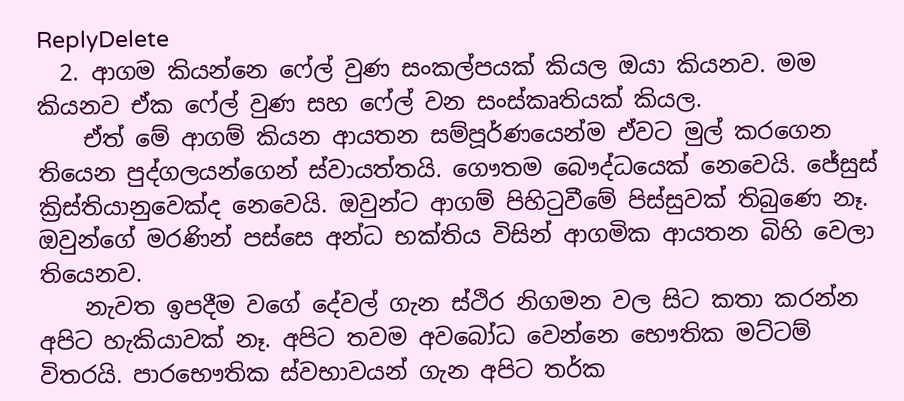ReplyDelete
  2. ආගම කියන්නෙ ෆේල් වුණ සංකල්පයක් කියල ඔයා කියනව. මම කියනව ඒක ෆේල් වුණ සහ ෆේල් වන සංස්කෘතියක් කියල.
    ඒත් මේ ආගම් කියන ආයතන සම්පූර්ණයෙන්ම ඒවට මුල් කරගෙන තියෙන පුද්ගලයන්ගෙන් ස්වායත්තයි. ගෞතම බෞද්ධයෙක් නෙවෙයි. ජේසුස් ක්‍රිස්තියානුවෙක්ද‍ නෙවෙයි. ඔවුන්ට ආගම් පිහිටුවීමේ පිස්සුවක් තිබුණෙ නෑ. ඔවුන්ගේ මරණින් පස්සෙ අන්ධ භක්තිය විසින් ආගමික ආයතන බිහි වෙලා තියෙනව.
    නැවත ඉපදීම වගේ දේවල් ගැන ස්ථිර නිගමන වල සිට කතා කරන්න අපිට හැකියාවක් නෑ. අපිට තවම අව‍බෝධ වෙන්නෙ භෞතික මට්ටම් විතරයි. පාරභෞතික ස්වභාවයන් ගැන අපිට තර්ක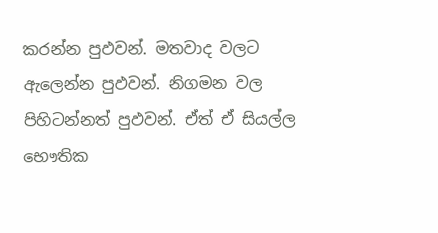කරන්න පුඵවන්. මතවාද වලට ඇලෙන්න පුඵවන්. නිගමන වල පිහිටන්නත් පුඵවන්. ඒත් ඒ සියල්ල භෞතික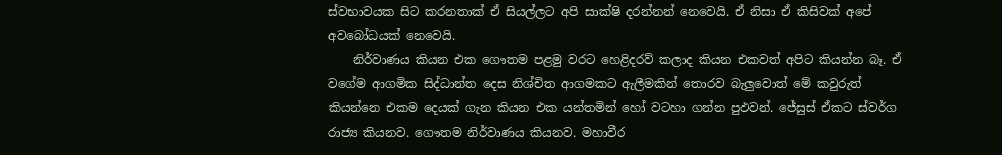ස්වභාවයක සිට කරනතාක් ඒ සියල්ලට අපි සාක්ෂි දරන්නන් නෙවෙයි. ඒ නිසා ඒ කිසිවක් අපේ අවබෝධයක් නෙවෙයි.
    නිර්වාණය කියන එක ගෞතම පළමු වරට හෙළිදරව් කලාද කියන එකවත් අපිට කියන්න බෑ. ඒ වගේම ආගමික සිද්ධාන්ත දෙස නිශ්චිත ආගමකට ඇලීමකින් තොරව බැලුවොත් මේ කවුරුත් කියන්නෙ එකම දෙයක් ගැන කියන එක යන්තමින් හෝ වටහා ගන්න පුඵවන්. ජේසුස් ඒකට ස්වර්ග රාජ්‍ය කියනව. ගෞතම නිර්වාණය කියනව. මහාවීර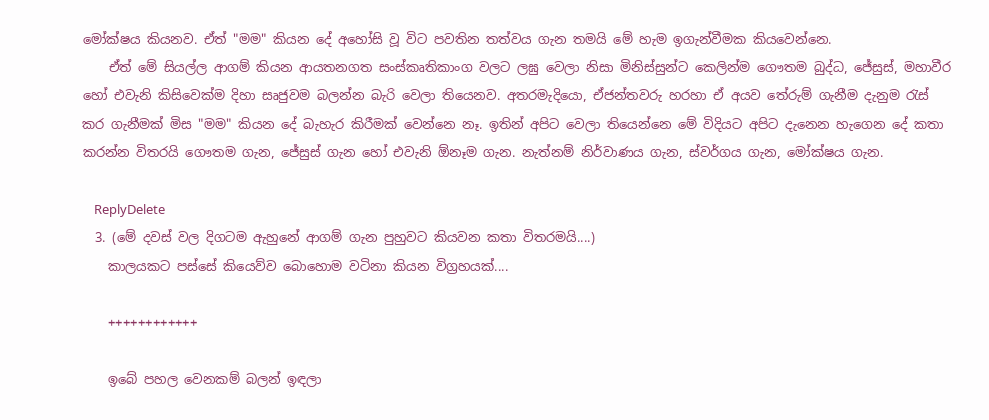මෝක්ෂය කියනව. ඒත් "මම" කියන දේ අහෝසි වූ විට පවතින තත්වය ගැන තමයි මේ හැම ඉගැන්වීමක කියවෙන්නෙ.
    ඒත් මේ සියල්ල ආගම් කියන ආයතනගත සංස්කෘතිකාංග වලට ලඝු‍ වෙලා නිසා මිනිස්සුන්ට කෙලින්ම ගෞතම බුද්ධ, ජේසුස්, මහාවීර හෝ එවැනි කිසිවෙක්ම දිහා සෘජුවම බලන්න බැරි වෙලා තියෙනව. අතරමැදියො, ඒජන්තවරු හරහා ඒ අයව තේරුම් ගැනීම දැනුම රැස් කර ගැනීමක් මිස "මම" කියන දේ බැහැර කිරීමක් වෙන්නෙ නෑ. ඉතින් අපිට වෙලා තියෙන්නෙ මේ විදියට අපිට දැනෙන හැගෙන දේ කතා කරන්න විතරයි ‍ගෞතම ගැන, ජේසුස් ගැන හෝ එවැනි ඕනෑම ගැන. නැත්නම් නිර්වාණය ගැන, ස්වර්ගය ගැන, මෝක්ෂය ගැන.

    ReplyDelete
  3. (මේ දවස් වල දිගටම ඇහුනේ ආගම් ගැන පුහුවට කියවන කතා විතරමයි....)
    කාලයකට පස්සේ කියෙව්ව බොහොම වටිනා කියන විග්‍රහයක්....

    ++++++++++++

    ඉබේ පහල වෙනකම් බලන් ඉඳලා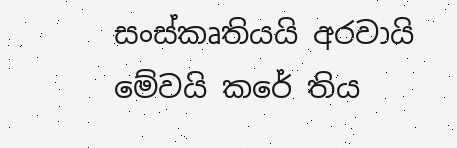සංස්කෘතියයි අරවායි මේවයි කරේ තිය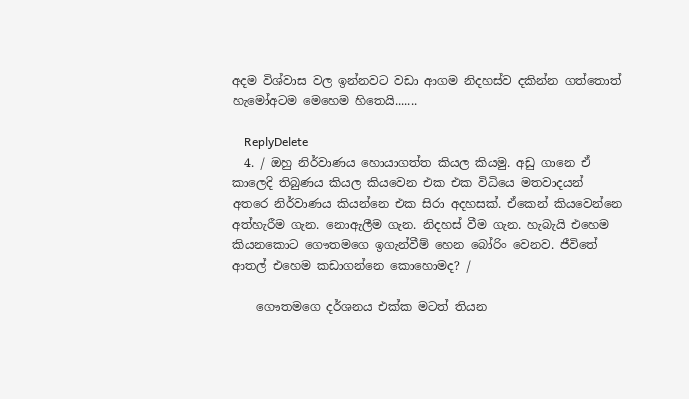අදම විශ්වාස වල ඉන්නවට වඩා ආගම නිදහස්ව දකින්න ගත්තොත් හැමෝඅටම මෙහෙම හිතෙයි.......

    ReplyDelete
  4. / ඔහු නිර්වාණය හොයාගත්ත කියල කියමු. අඩු ගානෙ ඒ කාලෙදි තිබුණය කියල කියවෙන එක එක විධියෙ මතවාදයන් අතරෙ නිර්වාණය කියන්නෙ එක සිරා අදහසක්. ඒකෙන් කියවෙන්නෙ අත්හැරීම ගැන. නොඇලීම ගැන. නිදහස් වීම ගැන. හැබැයි එහෙම කියනකොට ගෞතමගෙ ඉගැන්වීම් හෙන බෝරිං වෙනව. ජීවිතේ ආතල් එහෙම කඩාගන්නෙ කොහොමද? /

    ගෞතමගෙ දර්ශනය එක්ක මටත් තියන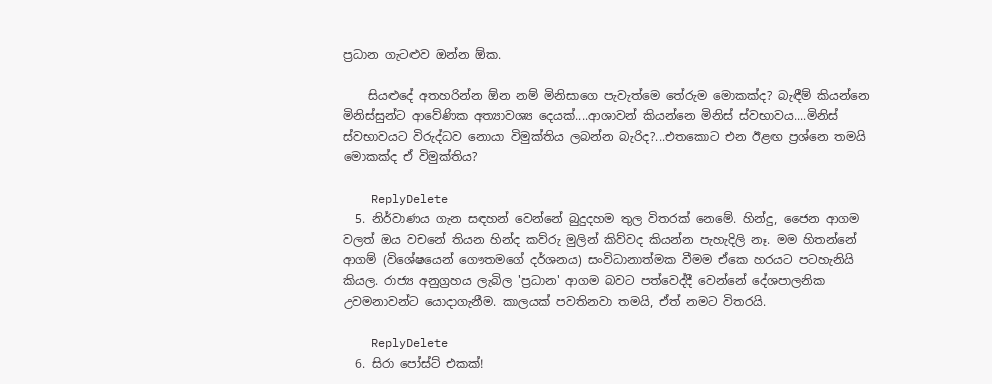ප්‍රධාන ගැටළුව ඔන්න ඕක.

    සියළුදේ අතහරින්න ඕන නම් මිනිසාගෙ පැවැත්මෙ තේරුම මොකක්ද? බැඳීම් කියන්නෙ මිනිස්සුන්ට ආවේණික අත්‍යාවශ්‍ය දෙයක්....ආශාවන් කියන්නෙ මිනිස් ස්වභාවය....මිනිස් ස්වභාවයට විරුද්ධව නොයා විමුක්තිය ලබන්න බැරිද?...එතකොට එන ඊළඟ ප්‍රශ්නෙ තමයි මොකක්ද ඒ විමුක්තිය?

    ReplyDelete
  5. නිර්වාණය ගැන සඳහන් වෙන්නේ බුදුදහම තුල විතරක් නෙමේ. හින්දු, ජෛන ආගම වලත් ඔය වචනේ තියන හින්ද කව්රු මුලින් කිව්වද කියන්න පැහැදිලි නෑ. මම හිතන්නේ ආගම් (විශේෂයෙන් ගෞතමගේ දර්ශනය) සංවිධානාත්මක වීමම ඒකෙ හරයට පටහැනියි කියල. රාජ්‍ය අනුග්‍රහය ලැබිල 'ප්‍රධාන' ආගම බවට පත්වෙද්දී වෙන්නේ දේශපාලනික උවමනාවන්ට යොදාගැනීම. කාලයක් පවතිනවා තමයි, ඒත් නමට විතරයි.

    ReplyDelete
  6. සිරා පෝස්ට් එකක්!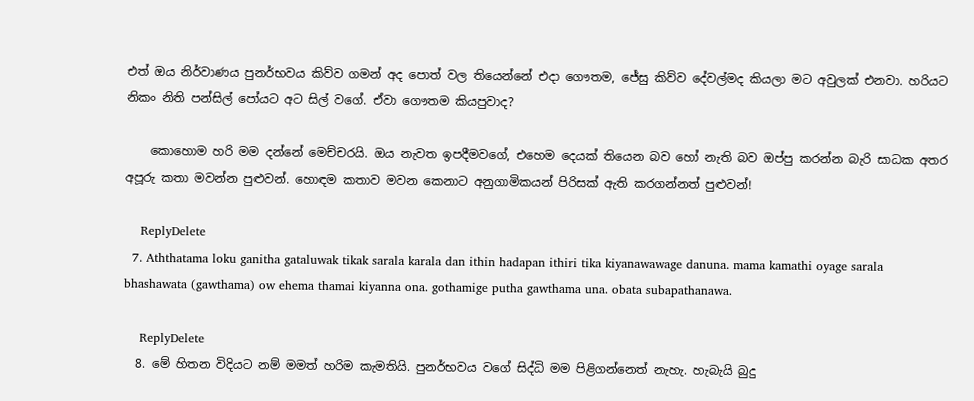එත් ඔය නිර්වාණය පුනර්භවය කිව්ව ගමන් අද පොත් වල තියෙන්නේ එදා ගෞතම, ජේසු කිව්ව දේවල්මද කියලා මට අවුලක් එනවා. හරියට නිකං නිති පන්සිල් පෝයට අට සිල් වගේ. ඒවා ගෞතම කියපුවාද?

    කොහොම හරි මම දන්නේ මෙච්චරයි. ඔය නැවත ඉපදීමවගේ, එහෙම දෙයක් තියෙන බව හෝ නැති බව ඔප්පු කරන්න බැරි සාධක අතර අපූරු කතා මවන්න පුළුවන්. හොඳම කතාව මවන කෙනාට අනුගාමිකයන් පිරිසක් ඇති කරගන්නත් පුළුවන්!

    ReplyDelete
  7. Aththatama loku ganitha gataluwak tikak sarala karala dan ithin hadapan ithiri tika kiyanawawage danuna. mama kamathi oyage sarala bhashawata (gawthama) ow ehema thamai kiyanna ona. gothamige putha gawthama una. obata subapathanawa.

    ReplyDelete
  8. මේ හිතන විදියට නම් මමත් හරිම කැමතියි. පුනර්භවය වගේ සිද්ධි මම පිළිගන්නෙත් නැහැ. හැබැයි බුදු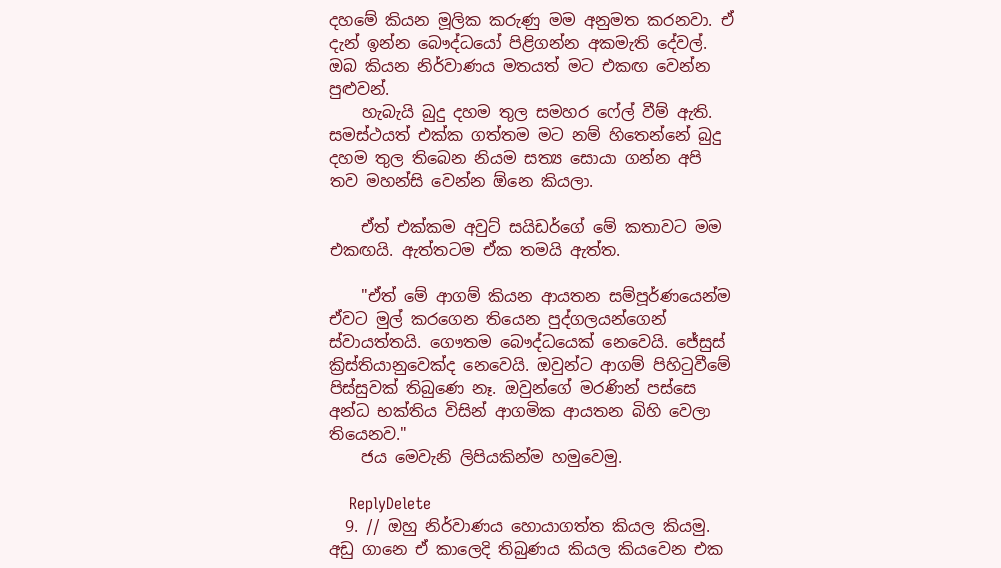දහමේ කියන මූලික කරුණු මම අනුමත කරනවා. ඒ දැන් ඉන්න බෞද්ධයෝ පිළිගන්න අකමැති දේවල්. ඔබ කියන නිර්වාණය මතයත් මට එකඟ වෙන්න පුළුවන්.
    හැබැයි බුදු දහම තුල සමහර ෆේල් වීම් ඇති. සමස්ථයත් එක්ක ගත්තම මට නම් හිතෙන්නේ බුදු දහම තුල තිබෙන නියම සත්‍ය සොයා ගන්න අපි තව මහන්සි වෙන්න ඕනෙ කියලා.

    ඒත් එක්කම අවුට් සයිඩර්ගේ මේ කතාවට මම එකඟයි. ඇත්තටම ඒක තමයි ඇත්ත.

    "ඒත් මේ ආගම් කියන ආයතන සම්පූර්ණයෙන්ම ඒවට මුල් කරගෙන තියෙන පුද්ගලයන්ගෙන් ස්වායත්තයි. ගෞතම බෞද්ධයෙක් නෙවෙයි. ජේසුස් ක්‍රිස්තියානුවෙක්ද‍ නෙවෙයි. ඔවුන්ට ආගම් පිහිටුවීමේ පිස්සුවක් තිබුණෙ නෑ. ඔවුන්ගේ මරණින් පස්සෙ අන්ධ භක්තිය විසින් ආගමික ආයතන බිහි වෙලා තියෙනව."
    ජය මෙවැනි ලිපියකින්ම හමුවෙමු.

    ReplyDelete
  9. // ඔහු නිර්වාණය හොයාගත්ත කියල කියමු. අඩු ගානෙ ඒ කාලෙදි තිබුණය කියල කියවෙන එක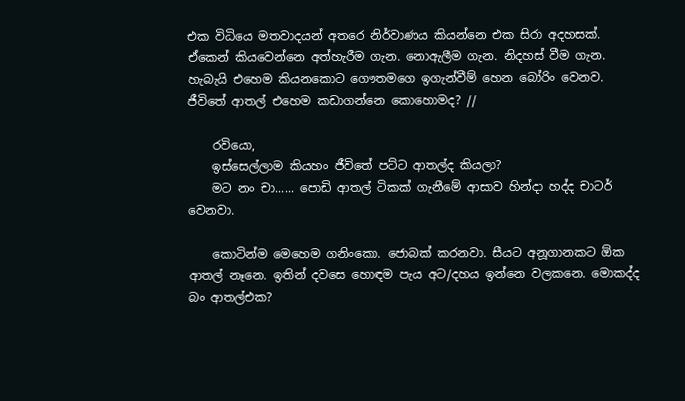එක විධියෙ මතවාදයන් අතරෙ නිර්වාණය කියන්නෙ එක සිරා අදහසක්. ඒකෙන් කියවෙන්නෙ අත්හැරීම ගැන. නොඇලීම ගැන. නිදහස් වීම ගැන. හැබැයි එහෙම කියනකොට ගෞතමගෙ ඉගැන්වීම් හෙන බෝරිං වෙනව. ජීවිතේ ආතල් එහෙම කඩාගන්නෙ කොහොමද? //

    රවියො,
    ඉස්සෙල්ලාම කියහං ජීවිතේ පට්ට ආතල්ද කියලා?
    මට නං චා...... පොඩි ආතල් ටිකක් ගැනීමේ ආසාව හින්දා හද්ද චාටර් වෙනවා.

    කොටින්ම මෙහෙම ගනිංකො. ජොබක් කරනවා. සීයට අනූගානකට ඕක ආතල් නෑනෙ. ඉතින් දවසෙ හොඳම පැය අට/දහය ඉන්නෙ වලකනෙ. මොකද්ද බං ආතල්එක?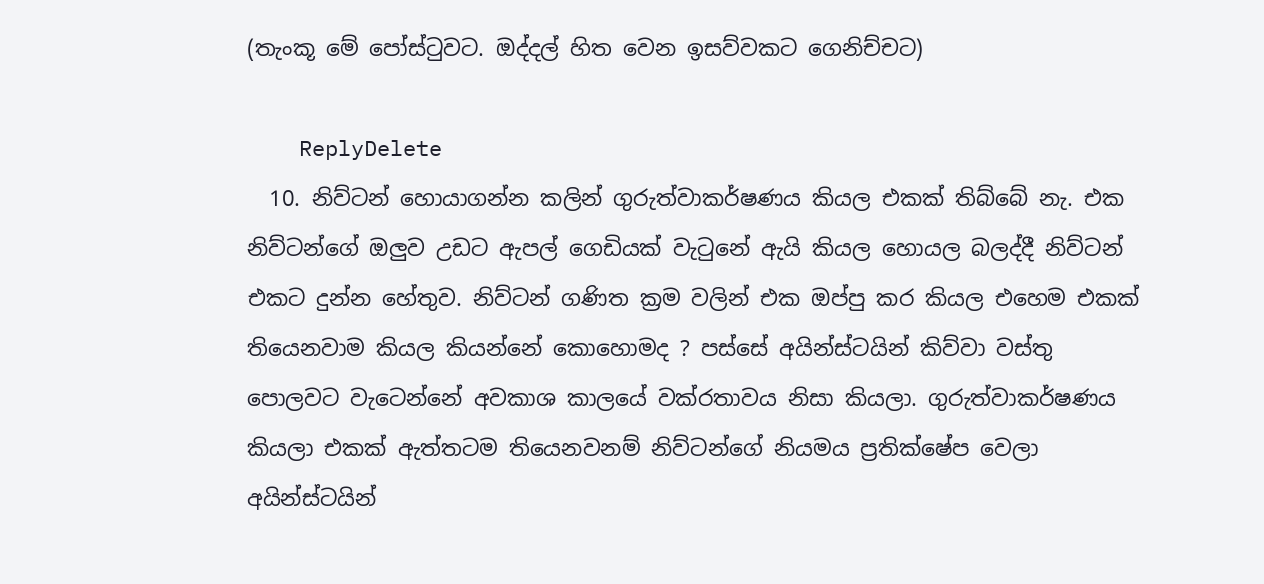(තැංකූ මේ පෝස්ටුවට. ඔද්දල් හිත වෙන ඉසව්වකට ගෙනිච්චට)

    ReplyDelete
  10. නිව්ටන් හොයාගන්න කලින් ගුරුත්වාකර්ෂණය කියල එකක් තිබ්බේ නැ. එක නිව්ටන්ගේ ඔලුව උඩට ඇපල් ගෙඩියක් වැටුනේ ඇයි කියල හොයල බලද්දී නිව්ටන් එකට දුන්න හේතුව. නිව්ටන් ගණිත ක්‍රම වලින් එක ඔප්පු කර කියල එහෙම එකක් තියෙනවාම කියල කියන්නේ කොහොමද ? පස්සේ අයින්ස්ටයින් කිව්වා වස්තු පොලවට වැටෙන්නේ අවකාශ කාලයේ වක්රතාවය නිසා කියලා. ගුරුත්වාකර්ෂණය කියලා එකක් ඇත්තටම තියෙනවනම් නිව්ටන්ගේ නියමය ප්‍රතික්ෂේප වෙලා අයින්ස්ටයින්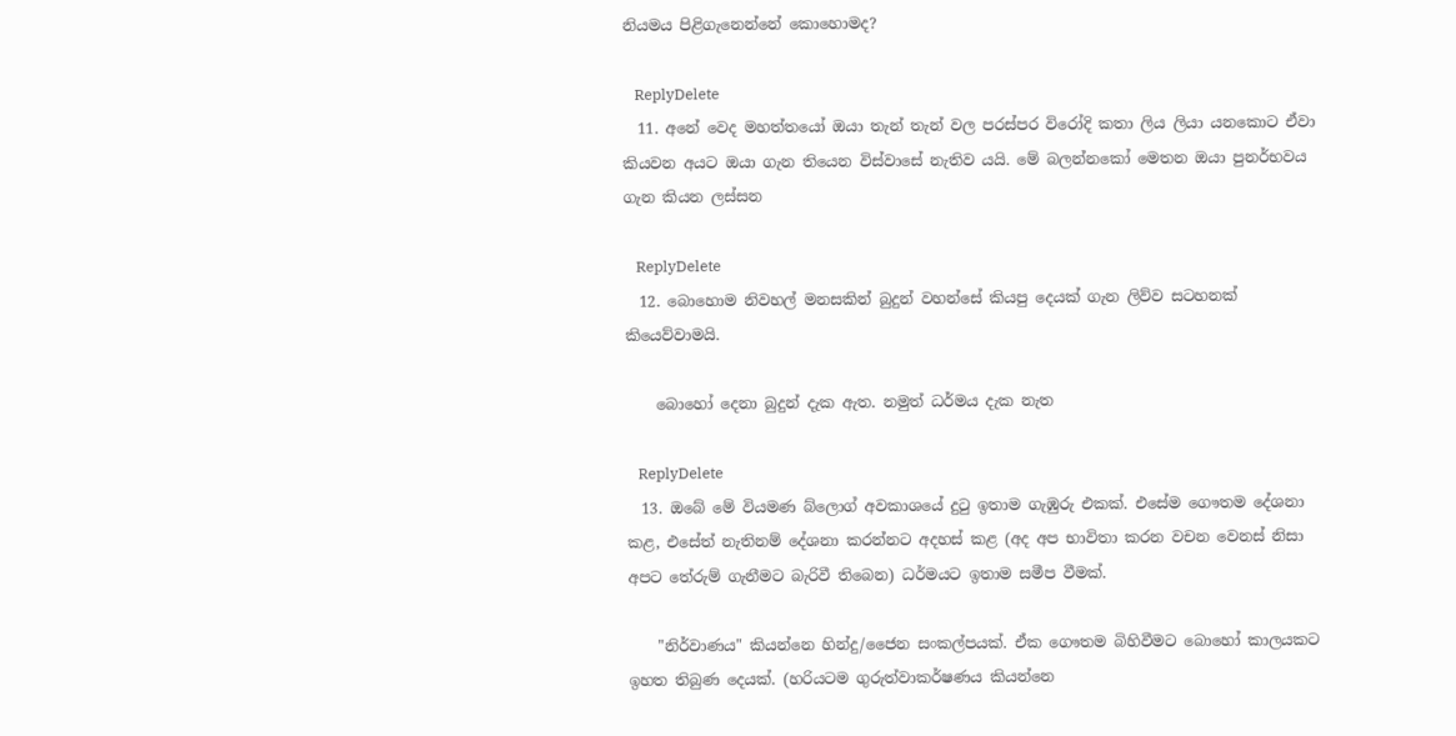නියමය පිළිගැනෙන්නේ කොහොමද?

    ReplyDelete
  11. අනේ වෙද මහත්තයෝ ඔයා තැන් තැන් වල පරස්පර විරෝදි කතා ලිය ලියා යනකොට ඒවා කියවන අයට ඔයා ගැන තියෙන විස්වාසේ නැතිව යයි. මේ බලන්නකෝ මෙතන ඔයා පුනර්භවය ගැන කියන ලස්සන

    ReplyDelete
  12. බොහොම නිවහල් මනසකින් බුදුන් වහන්සේ කියපු දෙයක් ගැන ලිව්ව සටහනක් කියෙව්වාමයි.

    බොහෝ දෙනා බුදුන් දැක ඇත. නමුත් ධර්මය දැක නැත

    ReplyDelete
  13. ඔබේ මේ වියමණ බ්ලොග් අවකාශයේ දුටු ඉතාම ගැඹුරු එකක්. එසේම ගෞතම දේශනා කළ, එසේත් නැතිනම් දේශනා කරන්නට අදහස් කළ (අද අප භාවිතා කරන වචන වෙනස් නිසා අපට තේරුම් ගැනීමට බැරිවී තිබෙන) ධර්මයට ඉතාම සමීප වීමක්.

    "නිර්වාණය" කියන්නෙ හින්දු/ජෛන සංකල්පයක්. ඒක ගෞතම බිහිවීමට බොහෝ කාලයකට ඉහත තිබුණ දෙයක්. (හරියටම ගුරුත්වාකර්ෂණය කියන්නෙ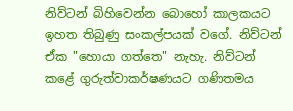නිව්ටන් බිහිවෙන්න බොහෝ කාලකයට ඉහත තිබුණු සංකල්පයක් වගේ. නිව්ටන් ඒක "හොයා ගත්තෙ" නැහැ. නිව්ටන් කළේ ගුරුත්වාකර්ෂණයට ගණිතමය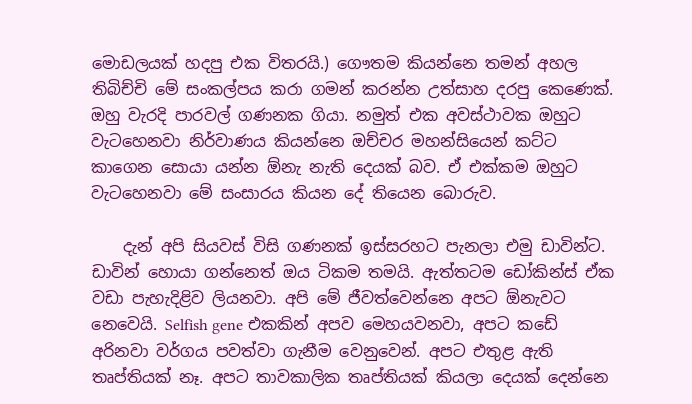මොඩලයක් හදපු එක විතරයි.) ගෞතම කියන්නෙ තමන් අහල තිබිච්චි මේ සංකල්පය කරා ගමන් කරන්න උත්සාහ දරපු කෙණෙක්. ඔහු වැරදි පාරවල් ගණනක ගියා. නමුත් එක අවස්ථාවක ඔහුට වැටහෙනවා නිර්වාණය කියන්නෙ ඔච්චර මහන්සියෙන් කට්ට කාගෙන සොයා යන්න ඕනැ නැති දෙයක් බව. ඒ එක්කම ඔහුට වැටහෙනවා මේ සංසාරය කියන දේ තියෙන බොරුව.

    දැන් අපි සියවස් විසි ගණනක් ඉස්සරහට පැනලා එමු ඩාවින්ට. ඩාවින් හොයා ගන්නෙත් ඔය ටිකම තමයි. ඇත්තටම ඩෝකින්ස් ඒක වඩා පැහැදිළිව ලියනවා. අපි මේ ජීවත්වෙන්නෙ අපට ඕනැවට නෙවෙයි. Selfish gene එකකින් අපව මෙහයවනවා, අපට කඩේ අරිනවා වර්ගය පවත්වා ගැනීම වෙනුවෙන්. අපට එතුළ ඇති තෘප්තියක් නෑ. අපට තාවකාලික තෘප්තියක් කියලා දෙයක් දෙන්නෙ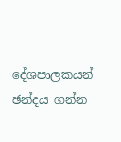දේශපාලකයන් ඡන්දය ගන්න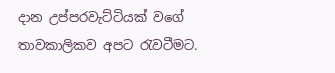දාන උප්පරවැට්ටියක් වගේ තාවකාලිකව අපට රැවටීමට.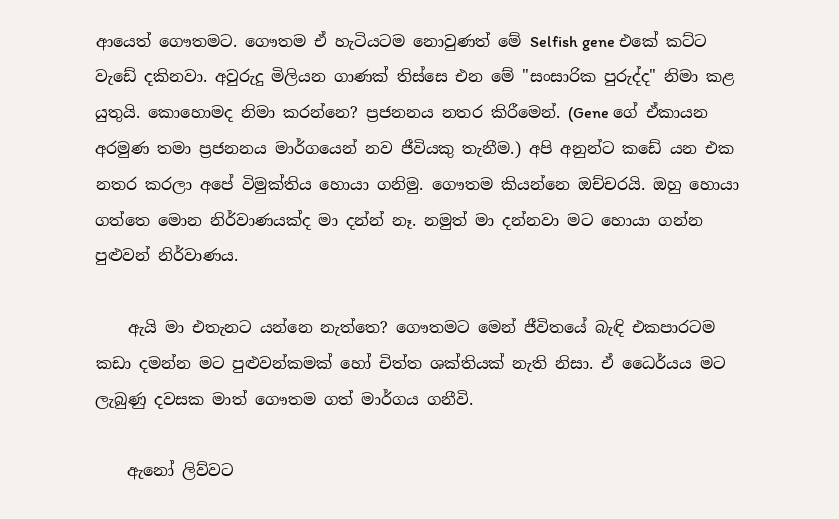ආයෙත් ගෞතමට. ගෞතම ඒ හැටියටම නොවුණත් මේ Selfish gene එකේ කට්ට වැඩේ දකිනවා. අවුරුදු මිලියන ගාණක් තිස්සෙ එන මේ "සංසාරික පුරුද්ද" නිමා කළ යුතුයි. කොහොමද නිමා කරන්නෙ? ප්‍රජනනය නතර කිරීමෙන්. (Gene ගේ ඒකායන අරමුණ තමා ප්‍රජනනය මාර්ගයෙන් නව ජීවියකු තැනීම.) අපි අනුන්ට කඩේ යන එක නතර කරලා අපේ විමුක්තිය හොයා ගනිමු. ගෞතම කියන්නෙ ඔච්චරයි. ඔහු හොයා ගත්තෙ මොන නිර්වාණයක්ද මා දන්න් නෑ. නමුත් මා දන්නවා මට හොයා ගන්න පුළුවන් නිර්වාණය.

    ඇයි මා එතැනට යන්නෙ නැත්තෙ? ගෞතමට මෙන් ජීවිතයේ බැඳි එකපාරටම කඩා දමන්න මට පුළුවන්කමක් හෝ චිත්ත ශක්තියක් නැති නිසා. ඒ ධෛර්යය මට ලැබුණු දවසක මාත් ගෞතම ගත් මාර්ගය ගනීවි.

    ඇනෝ ලිව්වට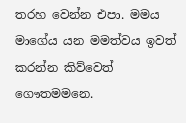තරහ වෙන්න එපා. මමය මාගේය යන මමත්වය ඉවත් කරන්න කිව්වෙත් ගෞතමමනෙ.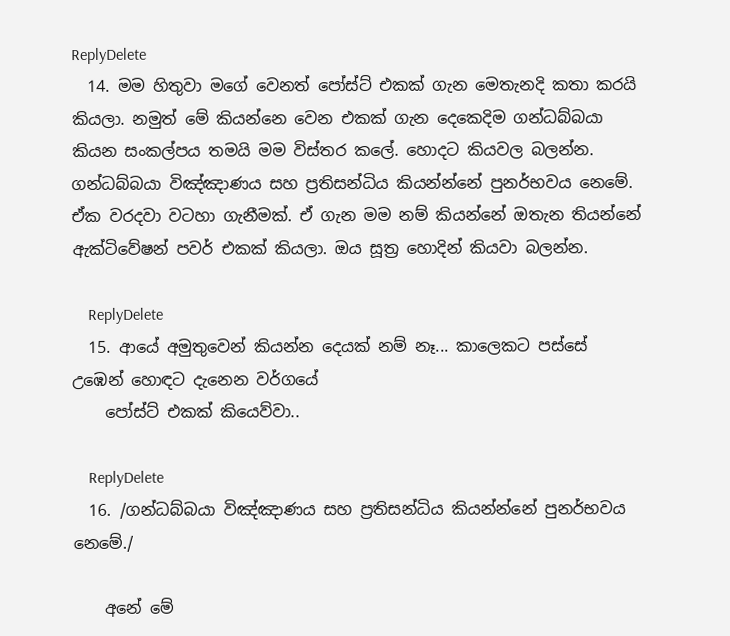ReplyDelete
  14. මම හිතුවා මගේ වෙනත් පෝස්ට් එකක් ගැන මෙතැනදි කතා කරයි කියලා. නමුත් මේ කියන්නෙ වෙන එකක් ගැන දෙකෙදිම ගන්ධබ්බයා කියන සංකල්පය තමයි මම විස්තර කලේ. හොදට කියවල බලන්න. ගන්ධබ්බයා විඤ්ඤාණය සහ ප්‍රතිසන්ධිය කියන්න්නේ පුනර්භවය නෙමේ. ඒක වරදවා වටහා ගැනීමක්. ඒ ගැන මම නම් කියන්නේ ඔතැන තියන්නේ ඇක්ටිවේෂන් පවර් එකක් කියලා. ඔය සූත්‍ර හොදින් කියවා බලන්න.

    ReplyDelete
  15. ආයේ අමුතුවෙන් කියන්න දෙයක් නම් නෑ... කාලෙකට පස්සේ උඹෙන් හොඳට දැනෙන වර්ගයේ
    පෝස්ට් එකක් කියෙව්වා..

    ReplyDelete
  16. /ගන්ධබ්බයා විඤ්ඤාණය සහ ප්‍රතිසන්ධිය කියන්න්නේ පුනර්භවය නෙමේ./

    අනේ මේ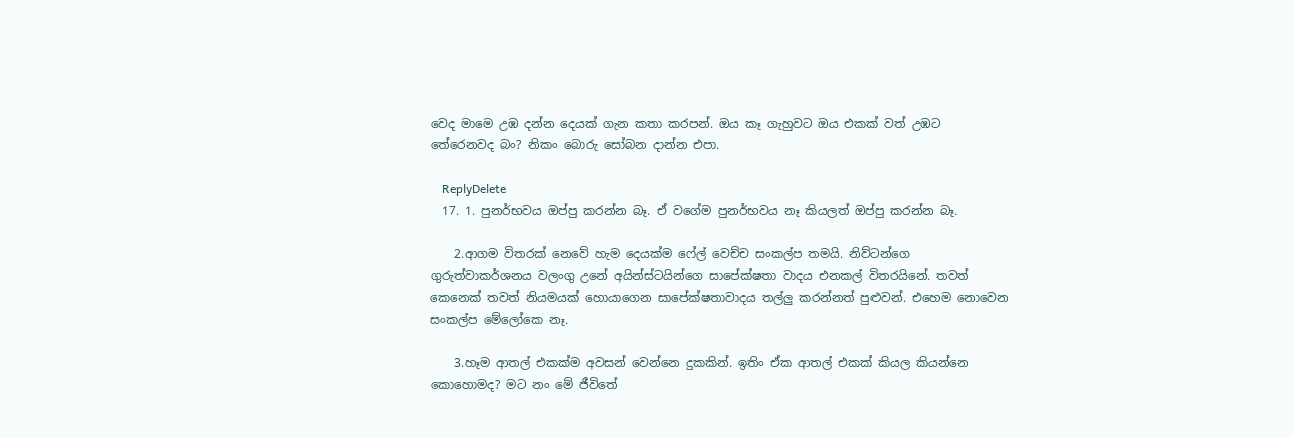වෙද මාමෙ උඹ දන්න දෙයක් ගැන කතා කරපන්. ඔය කෑ ගැහුවට ඔය එකක් වත් උඹට තේරෙනවද බං? නිකං බොරු සෝබන දාන්න එපා.

    ReplyDelete
  17. 1. පුනර්භවය ඔප්පු කරන්න බෑ. ඒ වගේම පුනර්භවය නෑ කියලත් ඔප්පු කරන්න බෑ.

    2.ආගම විතරක් නෙවේ හැම දෙයක්ම ෆේල් වෙච්ච සංකල්ප තමයි. නිව්ටන්ගෙ ගුරුත්වාකර්ශනය වලංගු උනේ අයින්ස්ටයින්ගෙ සාපේක්ෂතා වාදය එනකල් විතරයිනේ. තවත් කෙනෙක් තවත් නියමයක් හොයාගෙන සාපේක්ෂතාවාදය තල්ලු කරන්නත් පුළුවන්. එහෙම නොවෙන සංකල්ප මේලෝකෙ නෑ.

    3.හෑම ආතල් එකක්ම අවසන් වෙන්නෙ දුකකින්. ඉතිං ඒක ආතල් එකක් කියල කියන්නෙ කොහොමද? මට නං මේ ජීවිතේ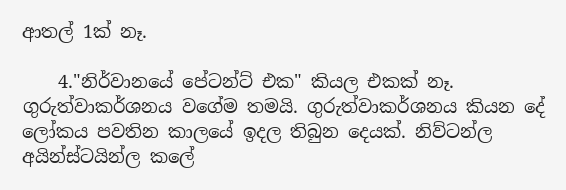ආතල් 1ක් නෑ.

    4."නිර්වානයේ පේටන්ට් එක" කියල එකක් නෑ. ගුරුත්වාකර්ශනය වගේම තමයි. ගුරුත්වාකර්ශනය කියන දේ ලෝකය පවතින කාලයේ ඉදල තිබුන දෙයක්. නිව්ටන්ල අයින්ස්ටයින්ල කලේ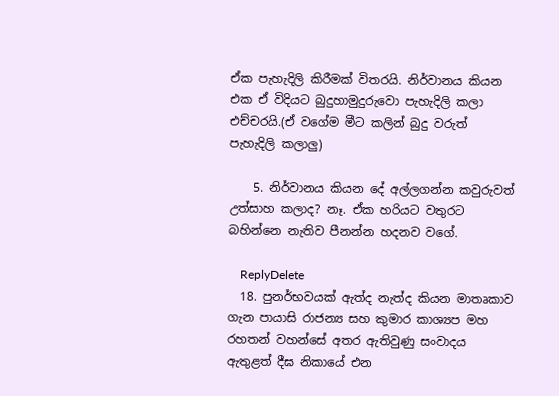ඒක පැහැදිලි කිරීමක් විතරයි. නිර්වානය කියන එක ඒ විදියට බුදුහාමුදුරුවො පැහැදිලි කලා එච්චරයි.(ඒ වගේම මීට කලින් බුදු වරුත් පැහැදිලි කලාලු)

    5. නිර්වානය කියන දේ අල්ලගන්න කවුරුවත් උත්සාහ කලාද? නෑ. ඒක හරියට වතුරට බහින්නෙ නැතිව පීනන්න හදනව වගේ.

    ReplyDelete
  18. පුනර්භවයක් ඇත්ද නැත්ද කියන මාතෘකාව ගැන පායාසි රාජන්‍ය සහ කුමාර කාශ්‍යප මහ රහතන් වහන්සේ අතර ඇතිවුණු සංවාදය ඇතුළත් දීඝ නිකායේ එන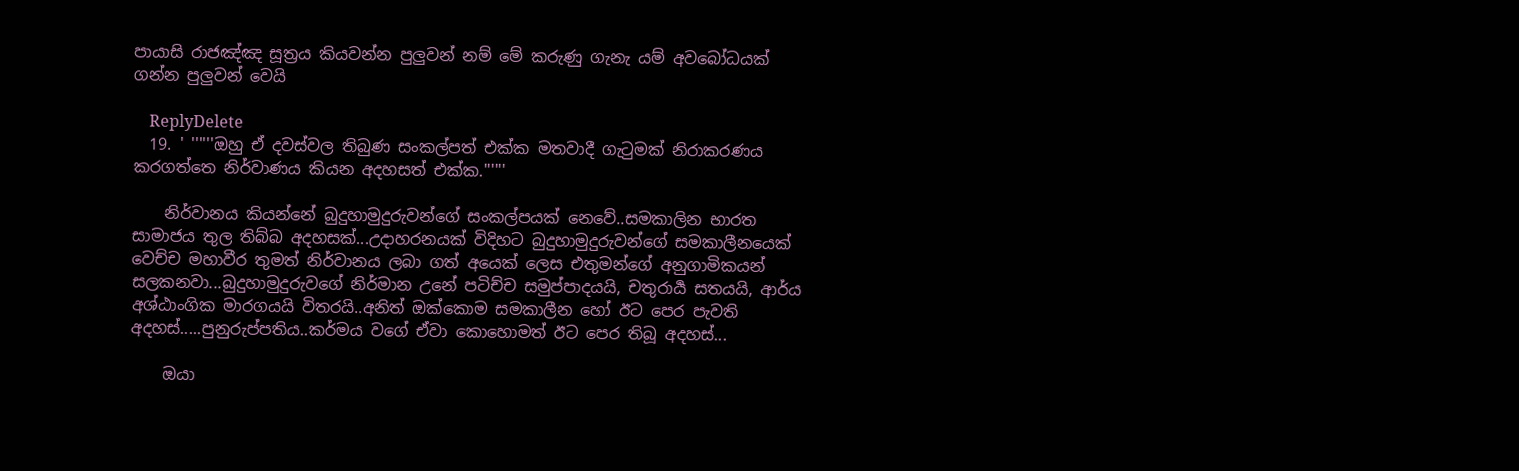පායාසි රාජඤ්ඤ සූත්‍රය කියවන්න පුලුවන් නම් මේ කරුණු ගැනැ යම් අවබෝධයක් ගන්න පුලුවන් වෙයි

    ReplyDelete
  19. ' ''''''ඔහු ඒ දවස්වල තිබුණ සංකල්පත් එක්ක මතවාදී ගැටුමක් නිරාකරණය කරගත්තෙ නිර්වාණය කියන අදහසත් එක්ක.''''''

    නිර්වානය කියන්නේ බුදුහාමුදුරුවන්ගේ සංකල්පයක් නෙවේ..සමකාලින භාරත සාමාජය තුල තිබ්බ අදහසක්...උදාහරනයක් විදිහට බුදුහාමුදුරුවන්ගේ සමකාලීනයෙක් වෙච්ච මහාවීර තුමත් නිර්වානය ලබා ගත් අයෙක් ලෙස එතුමන්ගේ අනුගාමිකයන් සලකනවා...බුදුහාමුදුරුවගේ නිර්මාන උනේ පටිච්ච සමුප්පාදයයි, චතුරාර්‍ය සතයයි, ආර්ය අශ්ඨාංගික මාරගයයි විතරයි..අනිත් ඔක්කොම සමකාලීන හෝ ඊට පෙර පැවති අදහස්.....පුනුරුප්පතිය..කර්මය වගේ ඒවා කොහොමත් ඊට පෙර තිබූ අදහස්...

    ඔයා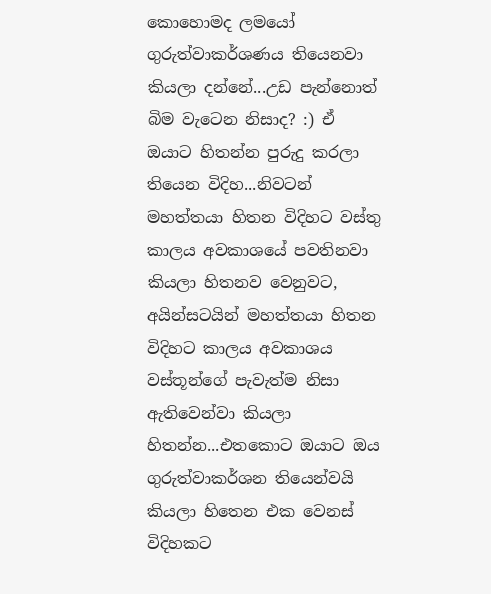කොහොමද ලමයෝ ගුරුත්වාකර්ශණය තියෙනවා කියලා දන්නේ...උඩ පැන්නොත් බිම වැටෙන නිසාද? :) ඒ ඔයාට හිතන්න පුරුදු කරලා තියෙන විදිහ...නිවටන් මහත්තයා හිතන විදිහට වස්තු කාලය අවකාශයේ පවතිනවා කියලා හිතනව වෙනුවට, අයින්සටයින් මහත්තයා හිතන විදිහට කාලය අවකාශය වස්තූන්ගේ පැවැත්ම නිසා ඇතිවෙන්වා කියලා හිතන්න...එතකොට ඔයාට ඔය ගුරුත්වාකර්ශන තියෙන්වයි කියලා හිතෙන එක වෙනස් විදිහකට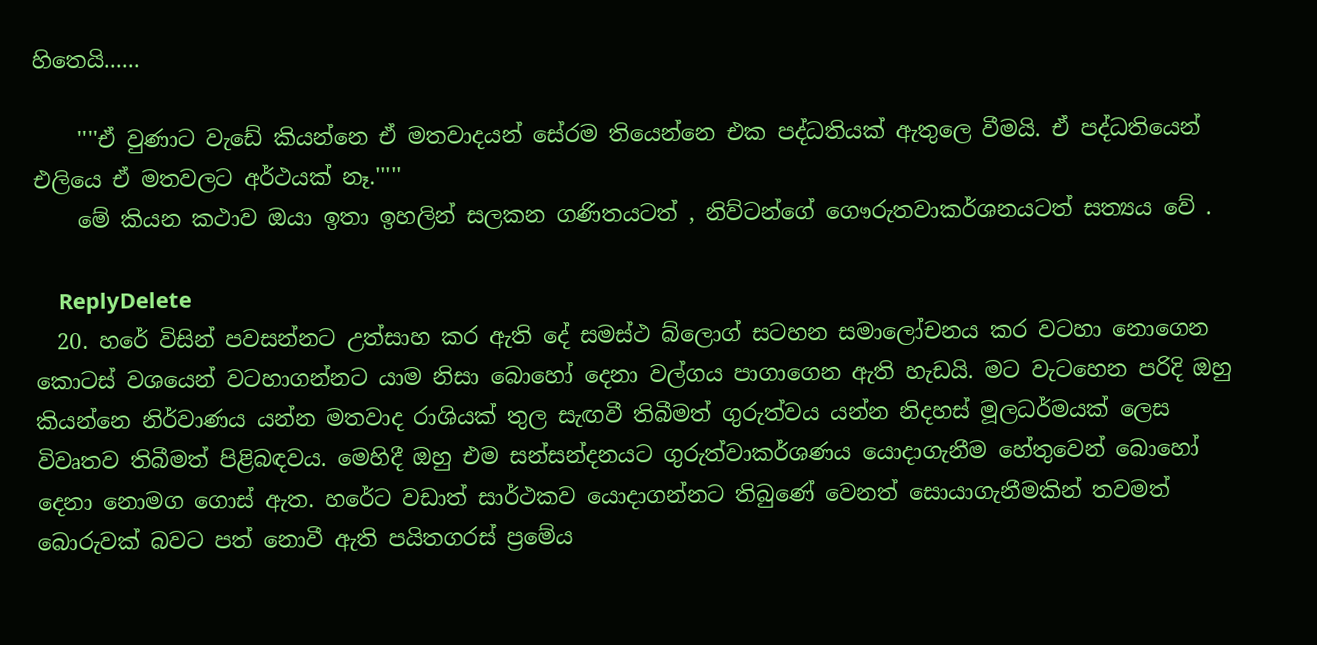හිතෙයි......

    ''''ඒ වුණාට වැඩේ කියන්නෙ ඒ මතවාදයන් සේරම තියෙන්නෙ එක පද්ධතියක් ඇතුලෙ වීමයි. ඒ පද්ධතියෙන් එලියෙ ඒ මතවලට අර්ථයක් නෑ.'''''
    මේ කියන කථාව ඔයා ඉතා ඉහලින් සලකන ගණිතයටත් , නිව්ටන්ගේ ගෞරුතවාකර්ශනයටත් සත්‍යය වේ .

    ReplyDelete
  20. හරේ විසින් පවසන්නට උත්සාහ කර ඇති දේ සමස්ථ බ්ලොග් සටහන සමාලෝචනය කර වටහා නොගෙන කොටස් වශයෙන් වටහාගන්නට යාම නිසා බොහෝ දෙනා වල්ගය පාගාගෙන ඇති හැඩයි. මට වැ‍ටහෙන පරිදි ඔහු කියන්නෙ නිර්වාණය යන්න මතවාද ‍රාශියක් තුල සැඟවී තිබීමත් ගුරුත්වය යන්න නිදහස් මූලධර්මයක් ලෙස විවෘතව තිබීමත් පිළිබඳවය. මෙහිදී ඔහු එම සන්සන්දනයට ගුරුත්වාකර්ශණය යොදාගැනීම හේතුවෙන් බොහෝ දෙනා නොමග ගොස් ඇත. හරේට වඩාත් සාර්ථකව යොදාගන්නට තිබුණේ වෙනත් සොයාගැනීමකින් තවමත් බොරුවක් බවට පත් නොවී ඇති පයිතගරස් ප්‍රමේය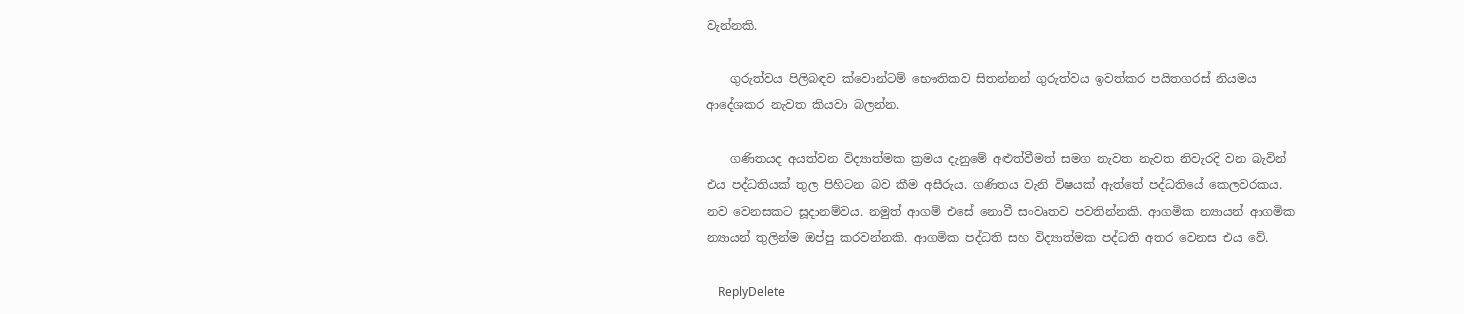වැන්නකි.

    ගුරුත්වය පිලිබඳව ක්වොන්ටම් භෞතිකව සිතන්නන් ගුරුත්වය ඉවත්කර පයිතගරස් නියමය ආදේශකර නැවත කියවා බලන්න.

    ගණිතයද අයත්වන විද්‍යාත්මක ක්‍රමය දැනුමේ අළුත්වීමත් සමග නැවත නැවත නිවැරදි වන බැවින් එය පද්ධතියක් තුල පිහිටන බව කීම අසීරුය. ගණිතය වැනි විෂයක් ඇත්තේ පද්ධතියේ කෙලවරකය. නව වෙනසකට සූදානම්වය. නමුත් ආගම් එසේ නොවී සංවෘතව පවතින්නකි. ආගමික න්‍යායන් ආගමික න්‍යායන් තුලින්ම ඔප්පු කරවන්නකි. ආගමික පද්ධති සහ විද්‍යාත්මක පද්ධති අතර වෙනස එය වේ.

    ReplyDelete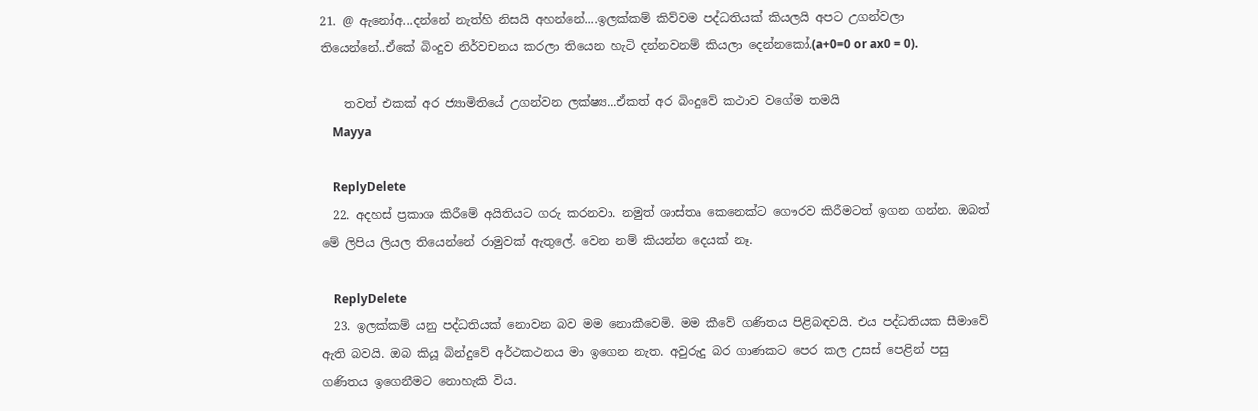21. @ ඇනෝඅ...දන්නේ නැත්හි නිසයි අහන්නේ....ඉලක්කම් කිව්වම පද්ධතියක් කියලයි අපට උගන්වලා තියෙන්නේ..ඒකේ බිංදුව නිර්වචනය කරලා තියෙන හැටි දන්නවනම් කියලා දෙන්නකෝ.(a+0=0 or ax0 = 0).

    තවත් එකක් අර ජ්‍යාමිතියේ උගන්වන ලක්ෂ්‍ය...ඒකත් අර බිංදුවේ කථාව වගේම තමයි
    Mayya

    ReplyDelete
  22. අදහස් ප්‍රකාශ කිරීමේ අයිතියට ගරු කරනවා. නමුත් ශාස්තෘ කෙනෙක්ට ‍‍ගෞරව කිරීමටත් ඉගන ගන්න. ඔබත් මේ ලිපිය ලියල තියෙන්නේ රාමුවක් ඇතුලේ. වෙන නම් කියන්න දෙයක් නෑ.

    ReplyDelete
  23. ඉලක්කම් යනු පද්ධතියක් නොවන බව මම නොකීවෙමි. මම කීවේ ගණිතය පිළිබඳවයි. එය පද්ධතියක සීමාවේ ඇති බවයි. ඔබ කියූ බින්දුවේ අර්ථකථනය මා ඉගෙන නැත. අවුරුදු බර ගාණකට පෙර කල උසස් පෙළින් පසු ගණිතය ඉගෙනීමට නොහැකි විය.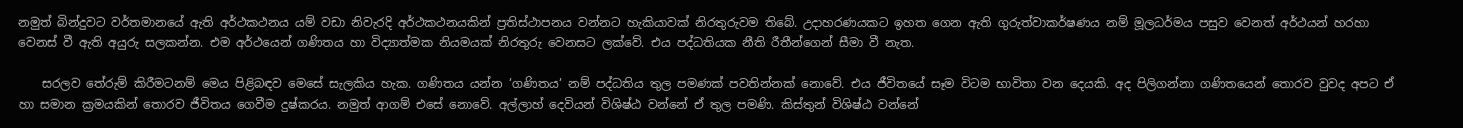නමුත් බින්දුවට වර්තමානයේ ඇති අර්ථකථනය යම් වඩා නිවැරදි අර්ථකථනයකින් ප්‍රතිස්ථාපනය වන්නට හැකියාවක් නිරතුරුවම තිබේ. උදාහරණයකට ඉහත ගෙන ඇති ගුරුත්වාකර්ෂණය නම් මූලධර්මය පසුව වෙනත් අර්ථයන් හරහා වෙනස් වී ඇති අයුරු සලකන්න. එම අර්ථයෙන් ගණිතය හා විද්‍යාත්මක නියමයක් නිරතුරු වෙනසට ලක්වේ. එය පද්ධතියක නීති රීතීන්ගෙන් සීමා වී නැත.

    සරලව තේරුම් කිරීමටනම් මෙය පිළිබඳව මෙසේ සැලකිය හැක. ගණිතය යන්න ‘ගණිතය‘ නම් පද්ධතිය තුල පමණක් පවතින්නක් නොවේ. එය ජීවිතයේ සෑම විටම භාවිතා වන දෙයකි. අද පිලිගන්නා ගණිතයෙන් තොරව වුවද අපට ඒ හා සමාන ක්‍රමයකින් තොරව ජීවිතය ගෙවීම දුෂ්කරය. නමුත් ආගම් එසේ නොවේ. අල්ලාහ් දෙවියන් විශිෂ්ඨ වන්නේ ඒ තුල පමණි. කිස්තුන් විශිෂ්ඨ වන්නේ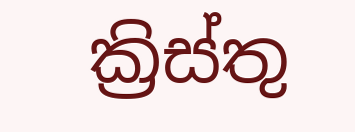ක්‍රිස්තු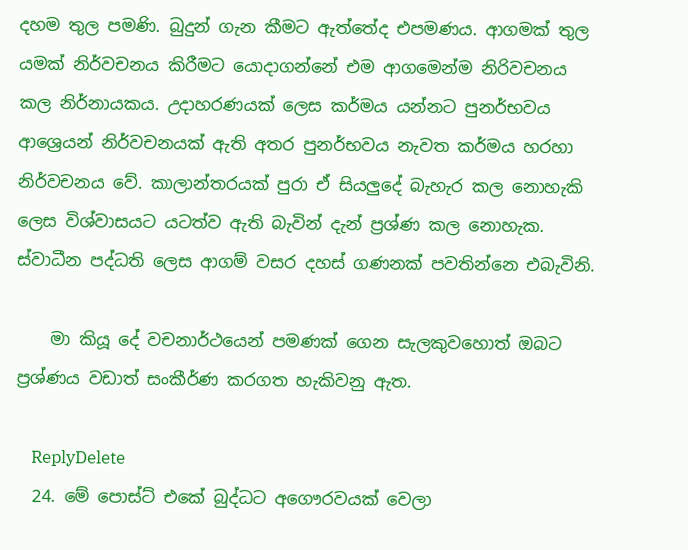දහම තුල පමණි. බුදුන් ගැන කීමට ඇත්තේද එපමණය. ආගමක් තුල යමක් නිර්වචනය කිරීමට යොදාගන්නේ එම ආගමෙන්ම නිරිවචනය කල නිර්නායකය. උදාහරණයක් ලෙස කර්මය යන්නට පුනර්භවය ආශ්‍රෙයන් නිර්වචනයක් ඇති අතර පුනර්භවය නැවත කර්මය හරහා නිර්වචනය වේ. කාලාන්තරයක් පුරා ඒ සියලුදේ බැහැර කල නොහැකි ලෙස විශ්වාසයට යටත්ව ඇති බැවින් දැන් ප්‍රශ්ණ කල නොහැක. ස්වාධීන පද්ධති ලෙස ආගම් වසර දහස් ගණනක් පවතින්නෙ එබැවිනි.

    මා කියූ දේ වචනාර්ථයෙන් පමණක් ගෙන සැලකුවහොත් ඔබට ප්‍රශ්ණය වඩාත් සංකීර්ණ කරගත හැකිවනු ඇත.

    ReplyDelete
  24. මේ පොස්ට් එකේ බුද්ධට අගෞරවයක් වෙලා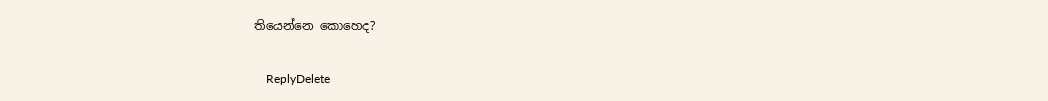තියෙන්නෙ කොහෙද?

    ReplyDelete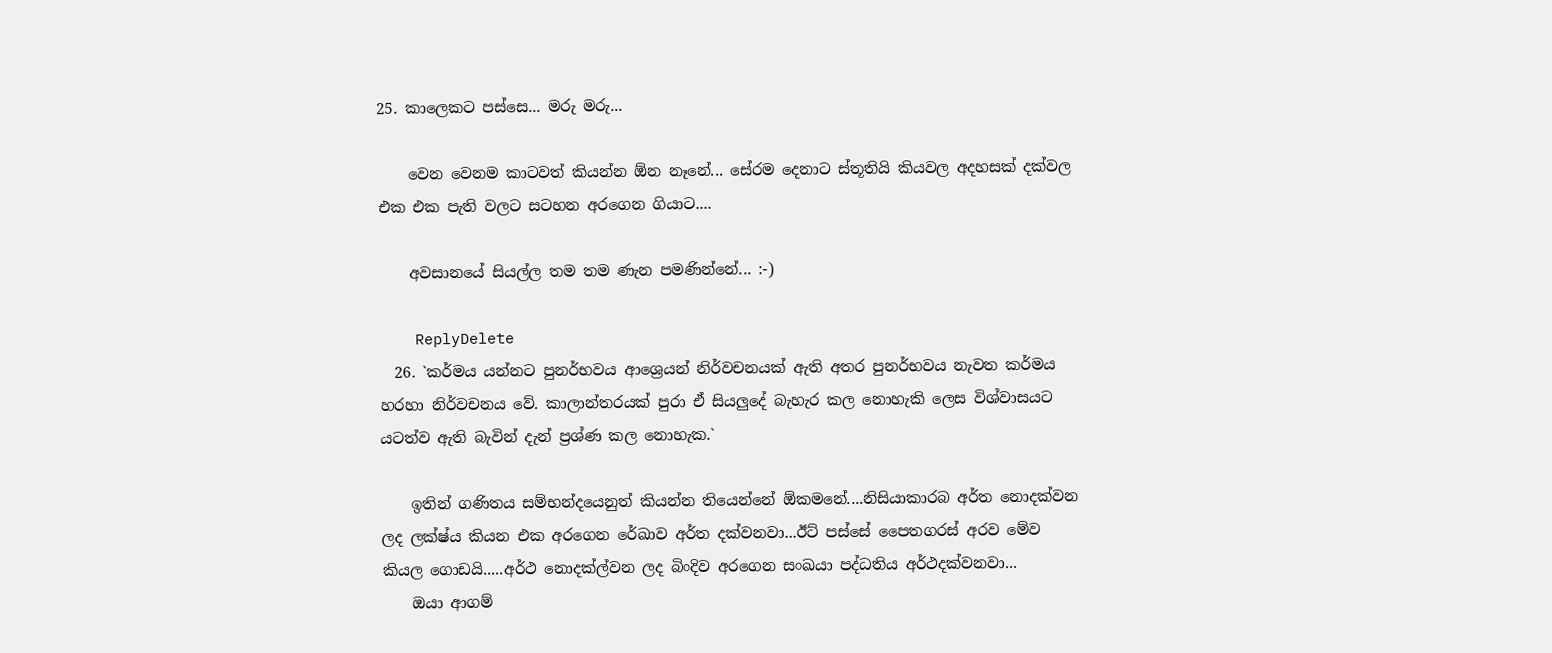25. කාලෙකට පස්සෙ... මරු මරු...

    වෙන වෙනම කාටවත් කියන්න ඕන නෑනේ... සේරම දෙනාට ස්තූතියි කියවල අදහසක් දක්වල එක එක පැති වලට සටහන අරගෙන ගියාට....

    අවසානයේ සියල්ල තම තම ණැන පමණින්නේ... :-)

    ReplyDelete
  26. `කර්මය යන්නට පුනර්භවය ආශ්‍රෙයන් නිර්වචනයක් ඇති අතර පුනර්භවය නැවත කර්මය හරහා නිර්වචනය වේ. කාලාන්තරයක් පුරා ඒ සියලුදේ බැහැර කල නොහැකි ලෙස විශ්වාසයට යටත්ව ඇති බැවින් දැන් ප්‍රශ්ණ කල නොහැක.`

    ඉතින් ගණිතය සම්භන්දයෙනුත් කියන්න තියෙන්නේ ඕකමනේ....නිසියාකාරබ අර්ත නොදක්වන ලද ලක්ෂ්ය කියන එක අරගෙන රේඛාව අර්ත දක්වනවා...ඊට් පස්සේ පෛතගරස් අරව මේව කියල ගොඩයි.....අර්ථ නොදක්ල්වන ලද බිංදිව අරගෙන සංඛයා පද්ධතිය අර්ථදක්වනවා...
    ඔයා ආගම්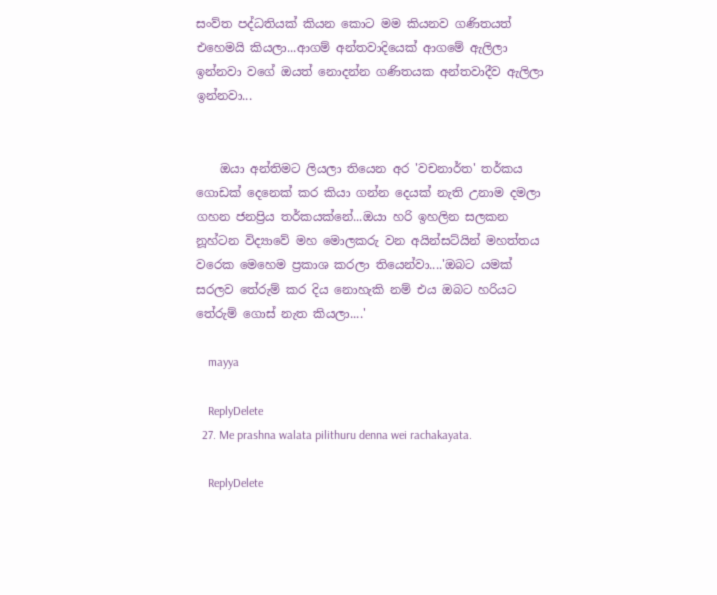සංව්ත පද්ධතියක් කියන කොට මම කියනව ගණිතයත් එහෙමයි කියලා...ආගම් අන්තවාදියෙක් ආගමේ ඇලිලා ඉන්නවා වගේ ඔයත් නොදන්න ගණිතයක අන්තවාදීව ඇලිලා ඉන්නවා...


    ඔයා අන්තිමට ලියලා තියෙන අර 'වචනාර්ත' තර්කය ගොඩක් දෙනෙක් කර කියා ගන්න දෙයක් නැති උනාම දමලා ගහන ජනප්‍රිය තර්කයක්නේ...ඔයා හරි ඉහලින සලකන නූහ්ටන විද්‍යාවේ මහ මොලකරු වන අයින්සට්යින් මහත්තය වරෙක මෙහෙම ප්‍රකාශ කරලා තියෙන්වා....'ඔබට යමක් සරලව තේරුම් කර දිය නොහැකි නම් එය ඔබට හරියට තේරුම් ගොස් නැත කියලා....'

    mayya

    ReplyDelete
  27. Me prashna walata pilithuru denna wei rachakayata.

    ReplyDelete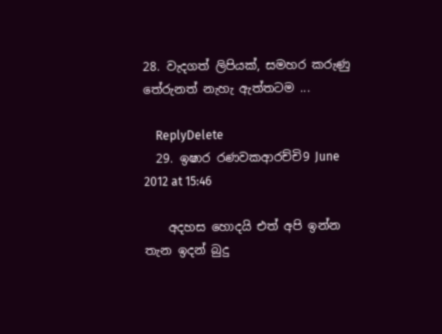28. වැදගත් ලිපියක්, සමහර කරුණු තේරුනත් නැහැ ඇත්තටම ...

    ReplyDelete
  29. ඉෂාර රණවකආරච්චි9 June 2012 at 15:46

    අදහස හොදයි එත් අපි ඉන්න තැන ඉදන් බුදු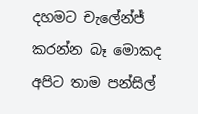දහමට චැලේන්ජ් කරන්න බෑ මොකද අපිට තාම පන්සිල්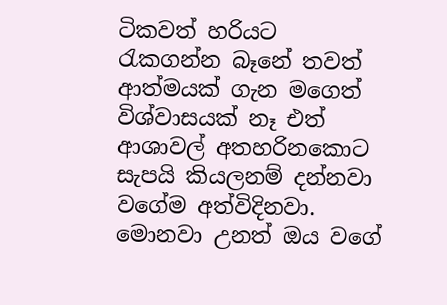ටිකවත් හරියට රැකගන්න බෑනේ තවත් ආත්මයක් ගැන මගෙත් විශ්වාසයක් නෑ එත් ආශාවල් අතහරිනකොට සැපයි කියලනම් දන්නවා වගේම අත්විදිනවා. මොනවා උනත් ඔය වගේ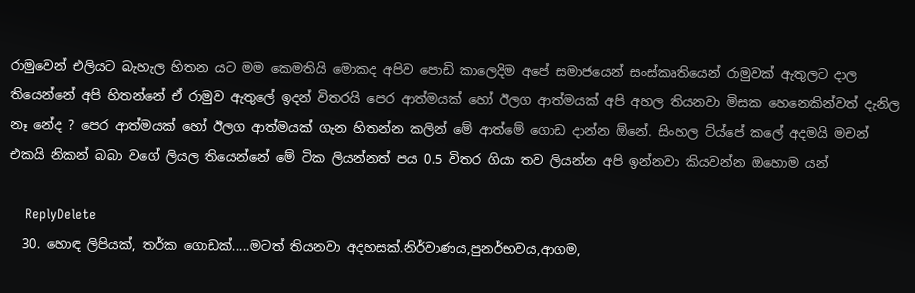රාමුවෙන් එලියට බැහැල හිතන යට මම කෙමතියි මොකද අපිව පොඩි කාලෙදිම අපේ සමාජයෙන් සංස්කෘතියෙන් රාමුවක් ඇතුලට දාල තියෙන්නේ අපි හිතන්නේ ඒ රාමුව ඇතුලේ ඉදන් විතරයි පෙර ආත්මයක් හෝ ඊලග ආත්මයක් අපි අහල තියනවා මිසක හෙනෙකින්වත් දැනිල නෑ නේද ? පෙර ආත්මයක් හෝ ඊලග ආත්මයක් ගැන හිතන්න කලින් මේ ආත්මේ ගොඩ දාන්න ඕනේ. සිංහල ට්ය්පේ කලේ අදමයි මචන් එකයි නිකන් බබා වගේ ලියල තියෙන්නේ මේ ටික ලියන්නත් පය 0.5 විතර ගියා තව ලියන්න අපි ඉන්නවා කියවන්න ඔහොම යන්

    ReplyDelete
  30. හොඳ ලිපියක්, තර්ක ගොඩක්.....මටත් තියනවා අදහසක්.නිර්වාණය,පුනර්භවය,ආගම,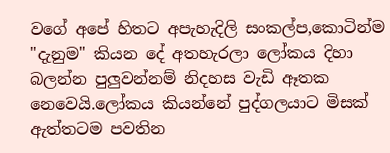වගේ අපේ හිතට අපැහැදිලි සංකල්ප,කොටින්ම "දැනුම" කියන දේ අතහැරලා ලෝකය දිහා බලන්න පුලුවන්නම් නිදහස වැඩි ඈතක නෙවෙයි.ලෝකය කියන්නේ පුද්ගලයාට මිසක් ඇත්තටම පවතින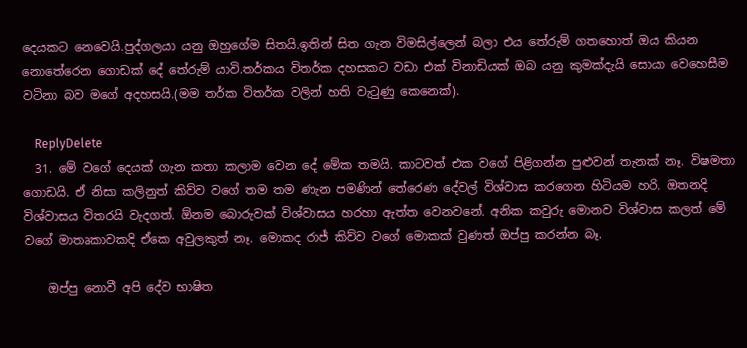දෙයකට නෙවෙයි.පුද්ගලයා යනු ඔහුගේම සිතයි.ඉතින් සිත ගැන විමසිල්ලෙන් බලා එය තේරුම් ගතහොත් ඔය කියන නොතේරෙන ගොඩක් දේ තේරුම් යාවි.තර්කය විතර්ක දහසකට වඩා එක් විනාඩියක් ඔබ යනු කුමක්දැයි සොයා වෙහෙසීම වටිනා බව මගේ අදහසයි.(මම තර්ක විතර්ක වලින් හති වැටුණු කෙනෙක්).

    ReplyDelete
  31. මේ වගේ දෙයක් ගැන කතා කලාම වෙන දේ මේක තමයි. කාටවත් එක වගේ පිළිගන්න පුළුවන් තැනක් නෑ. විෂමතා ගොඩයි. ඒ නිසා කලිනුත් කිව්ව වගේ තම තම ණැන පමණින් තේරෙණ දේවල් විශ්වාස කරගෙන හිටියම හරි. ඔතනදි විශ්වාසය විතරයි වැදගත්. ඕනම බොරුවක් විශ්වාසය හරහා ඇත්ත වෙනවනේ. අනික කවුරු මොනව විශ්වාස කලත් මේ වගේ මාතෘකාවකදි ඒකෙ අවුලකුත් නෑ. මොකද රාජ් කිව්ව වගේ මොකක් වුණත් ඔප්පු කරන්න බෑ.

    ඔප්පු නොවී අපි දේව භාෂිත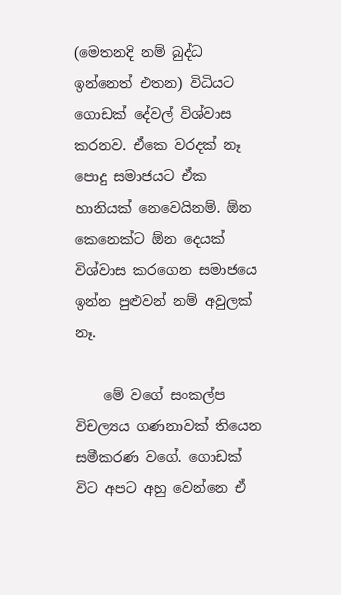(මෙතනදි නම් බුද්ධ ඉන්නෙත් එතන) විධියට ගොඩක් දේවල් විශ්වාස කරනව. ඒකෙ වරදක් නෑ පොදු සමාජයට ඒක හානියක් නෙවෙයිනම්. ඕන කෙනෙක්ට ඕන දෙයක් විශ්වාස කරගෙන සමාජයෙ ඉන්න පුළුවන් නම් අවුලක් නෑ.

    මේ වගේ සංකල්ප විචල්‍යය ගණනාවක් තියෙන සමීකරණ වගේ. ගොඩක් විට අපට අහු වෙන්නෙ ඒ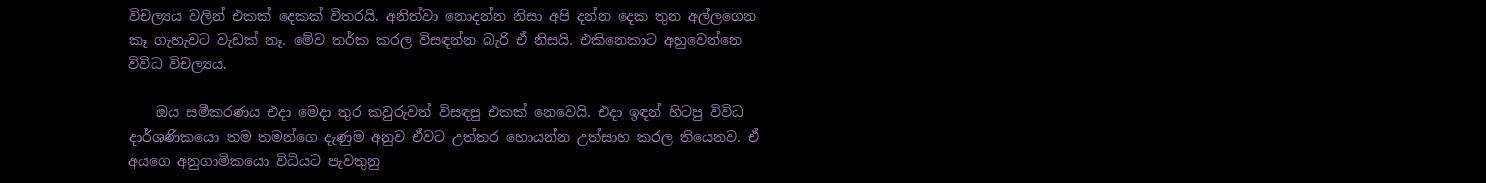විචල්‍යය වලින් එකක් දෙකක් විතරයි. අනිත්වා නොදන්න නිසා අපි දන්න දෙක තුන අල්ලගෙන කෑ ගැහැවට වැඩක් නෑ. මේව තර්ක කරල විසඳන්න බැරි ඒ නිසයි. එකිනෙකාට අහුවෙන්නෙ විවිධ විචල්‍යය.

    ඔය සමීකරණය එදා මෙදා තුර කවුරුවත් විසඳපු එකක් නෙවෙයි. එදා ඉඳන් හිටපු විවිධ දාර්ශණිකයො තම තමන්ගෙ දැණුම අනුව ඒවට උත්තර හොයන්න උත්සාහ කරල තියෙනව. ඒ අයගෙ අනුගාමිකයො විධියට පැවතුනු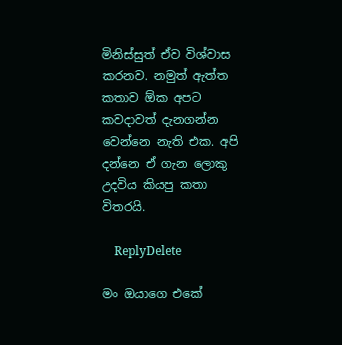මිනිස්සුත් ඒව විශ්වාස කරනව. නමුත් ඇත්ත කතාව ඕක අපට කවදාවත් දැනගන්න වෙන්නෙ නැති එක. අපි දන්නෙ ඒ ගැන ලොකු උදවිය කියපු කතා විතරයි.

    ReplyDelete

මං ඔයාගෙ එකේ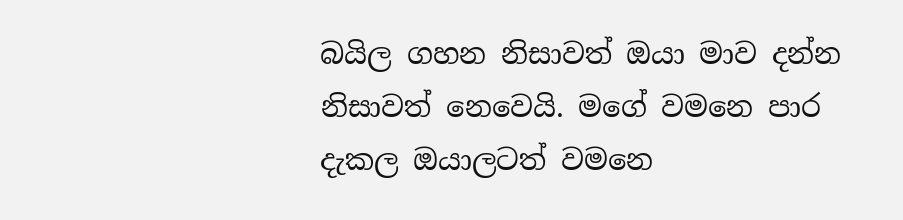බයිල ගහන නිසාවත් ඔයා මාව දන්න නිසාවත් නෙවෙයි. මගේ වමනෙ පාර දැකල ඔයාලටත් වමනෙ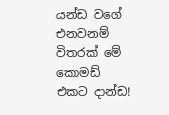යන්ඩ වගේ එනවනම් විතරක් මේ කොමඩ් එකට දාන්ඩ!